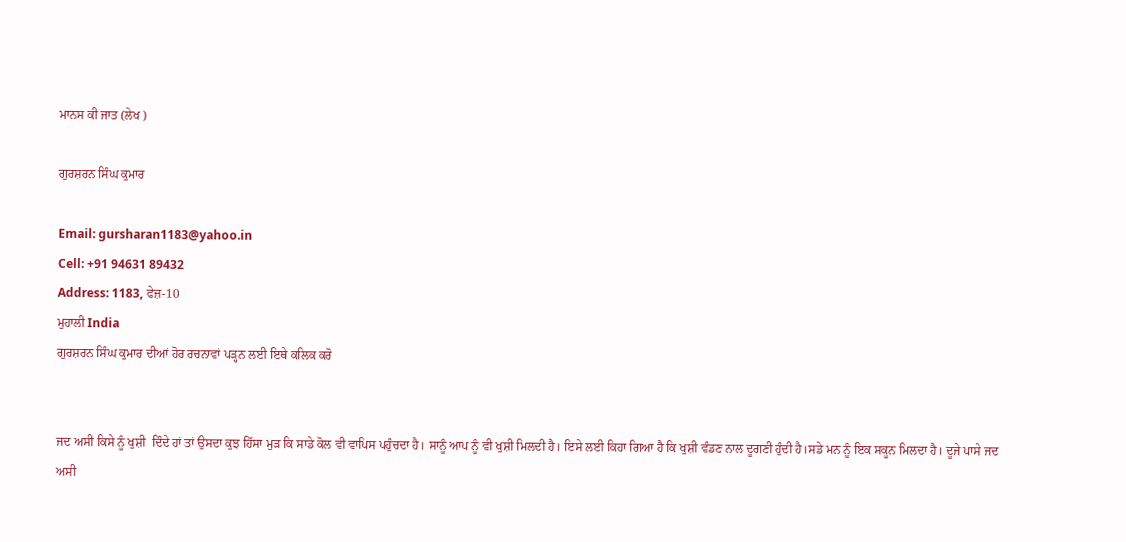ਮਾਨਸ ਕੀ ਜਾਤ (ਲੇਖ )

ਗੁਰਸ਼ਰਨ ਸਿੰਘ ਕੁਮਾਰ

Email: gursharan1183@yahoo.in
Cell: +91 94631 89432
Address: 1183, ਫੇਜ਼-10
ਮੁਹਾਲੀ India
ਗੁਰਸ਼ਰਨ ਸਿੰਘ ਕੁਮਾਰ ਦੀਆਂ ਹੋਰ ਰਚਨਾਵਾਂ ਪੜ੍ਹਨ ਲਈ ਇਥੇ ਕਲਿਕ ਕਰੋ


ਜਦ ਅਸੀ ਕਿਸੇ ਨੂੰ ਖੁਸ਼ੀ  ਦਿੰਦੇ ਹਾਂ ਤਾਂ ਉਸਦਾ ਕੁਝ ਹਿੱਸਾ ਮੁੜ ਕਿ ਸਾਡੇ ਕੋਲ ਵੀ ਵਾਪਿਸ ਪਹੁੰਚਦਾ ਹੈ। ਸਾਨੂੰ ਆਪ ਨੂੰ ਵੀ ਖੁਸ਼ੀ ਮਿਲਦੀ ਹੈ। ਇਸੇ ਲਈ ਕਿਹਾ ਗਿਆ ਹੈ ਕਿ ਖੁਸ਼ੀ ਵੰਡਣ ਨਾਲ ਦੂਗਣੀ ਹੁੰਦੀ ਹੈ।ਸਡੇ ਮਨ ਨੂੰ ਇਕ ਸਕੂਨ ਮਿਲਦਾ ਹੈ। ਦੂਜੇ ਪਾਸੇ ਜਦ ਅਸੀ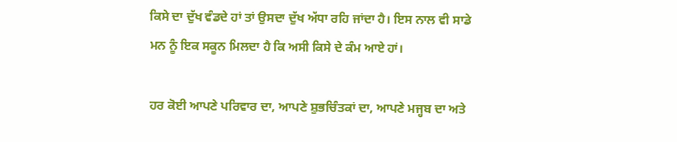ਕਿਸੇ ਦਾ ਦੁੱਖ ਵੰਡਦੇ ਹਾਂ ਤਾਂ ਉਸਦਾ ਦੁੱਖ ਅੱਧਾ ਰਹਿ ਜਾਂਦਾ ਹੈ। ਇਸ ਨਾਲ ਵੀ ਸਾਡੇ ਮਨ ਨੂੰ ਇਕ ਸਕੂਨ ਮਿਲਦਾ ਹੈ ਕਿ ਅਸੀ ਕਿਸੇ ਦੇ ਕੰਮ ਆਏ ਹਾਂ।

ਹਰ ਕੋਈ ਆਪਣੇ ਪਰਿਵਾਰ ਦਾ, ਆਪਣੇ ਸ਼ੁਭਚਿੰਤਕਾਂ ਦਾ, ਆਪਣੇ ਮਜ੍ਹਬ ਦਾ ਅਤੇ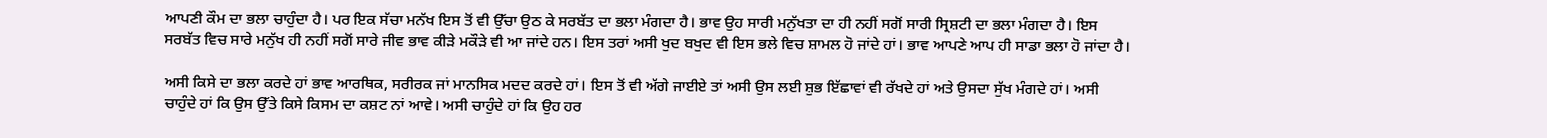ਆਪਣੀ ਕੌਮ ਦਾ ਭਲਾ ਚਾਹੁੰਦਾ ਹੈ। ਪਰ ਇਕ ਸੱਚਾ ਮਨੱਖ ਇਸ ਤੋਂ ਵੀ ਉੱਚਾ ਉਠ ਕੇ ਸਰਬੱਤ ਦਾ ਭਲਾ ਮੰਗਦਾ ਹੈ। ਭਾਵ ਉਹ ਸਾਰੀ ਮਨੁੱਖਤਾ ਦਾ ਹੀ ਨਹੀਂ ਸਗੋਂ ਸਾਰੀ ਸ੍ਰਿਸ਼ਟੀ ਦਾ ਭਲਾ ਮੰਗਦਾ ਹੈ। ਇਸ ਸਰਬੱਤ ਵਿਚ ਸਾਰੇ ਮਨੁੱਖ ਹੀ ਨਹੀਂ ਸਗੋਂ ਸਾਰੇ ਜੀਵ ਭਾਵ ਕੀੜੇ ਮਕੌੜੇ ਵੀ ਆ ਜਾਂਦੇ ਹਨ। ਇਸ ਤਰਾਂ ਅਸੀ ਖੁਦ ਬਖੁਦ ਵੀ ਇਸ ਭਲੇ ਵਿਚ ਸ਼ਾਮਲ ਹੋ ਜਾਂਦੇ ਹਾਂ। ਭਾਵ ਆਪਣੇ ਆਪ ਹੀ ਸਾਡਾ ਭਲਾ ਹੋ ਜਾਂਦਾ ਹੈ।

ਅਸੀ ਕਿਸੇ ਦਾ ਭਲਾ ਕਰਦੇ ਹਾਂ ਭਾਵ ਆਰਥਿਕ, ਸਰੀਰਕ ਜਾਂ ਮਾਨਸਿਕ ਮਦਦ ਕਰਦੇ ਹਾਂ। ਇਸ ਤੋਂ ਵੀ ਅੱਗੇ ਜਾਈਏ ਤਾਂ ਅਸੀ ਉਸ ਲਈ ਸ਼ੁਭ ਇੱਛਾਵਾਂ ਵੀ ਰੱਖਦੇ ਹਾਂ ਅਤੇ ਉਸਦਾ ਸੁੱਖ ਮੰਗਦੇ ਹਾਂ। ਅਸੀ ਚਾਹੁੰਦੇ ਹਾਂ ਕਿ ਉਸ ਉੱਤੇ ਕਿਸੇ ਕਿਸਮ ਦਾ ਕਸ਼ਟ ਨਾਂ ਆਵੇ। ਅਸੀ ਚਾਹੁੰਦੇ ਹਾਂ ਕਿ ਉਹ ਹਰ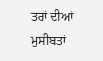ਤਰਾਂ ਦੀਆਂ ਮੁਸੀਬਤਾਂ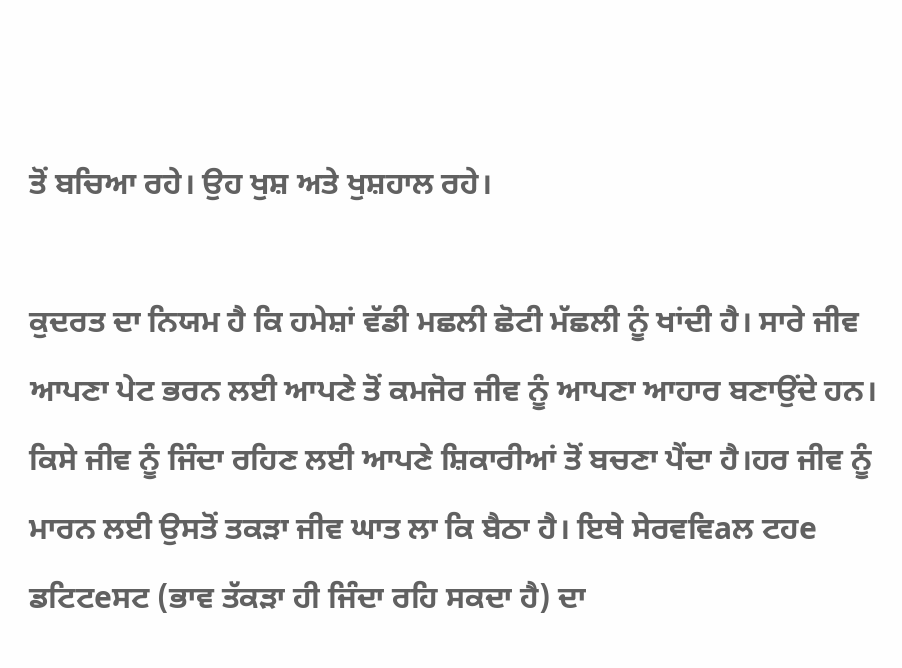ਤੋਂ ਬਚਿਆ ਰਹੇ। ਉਹ ਖੁਸ਼ ਅਤੇ ਖੁਸ਼ਹਾਲ ਰਹੇ।

ਕੁਦਰਤ ਦਾ ਨਿਯਮ ਹੈ ਕਿ ਹਮੇਸ਼ਾਂ ਵੱਡੀ ਮਛਲੀ ਛੋਟੀ ਮੱਛਲੀ ਨੂੰ ਖਾਂਦੀ ਹੈ। ਸਾਰੇ ਜੀਵ ਆਪਣਾ ਪੇਟ ਭਰਨ ਲਈ ਆਪਣੇ ਤੋਂ ਕਮਜੋਰ ਜੀਵ ਨੂੰ ਆਪਣਾ ਆਹਾਰ ਬਣਾਉਂਦੇ ਹਨ। ਕਿਸੇ ਜੀਵ ਨੂੰ ਜਿੰਦਾ ਰਹਿਣ ਲਈ ਆਪਣੇ ਸ਼ਿਕਾਰੀਆਂ ਤੋਂ ਬਚਣਾ ਪੈਂਦਾ ਹੈ।ਹਰ ਜੀਵ ਨੂੰ ਮਾਰਨ ਲਈ ਉਸਤੋਂ ਤਕੜਾ ਜੀਵ ਘਾਤ ਲਾ ਕਿ ਬੈਠਾ ਹੈ। ਇਥੇ ਸੇਰਵਵਿaਲ ਟਹe ਡਟਿਟeਸਟ (ਭਾਵ ਤੱਕੜਾ ਹੀ ਜਿੰਦਾ ਰਹਿ ਸਕਦਾ ਹੈ) ਦਾ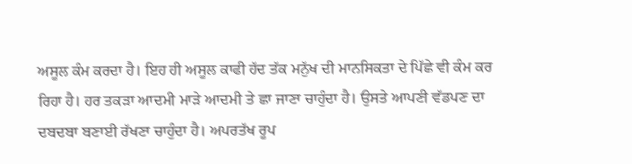ਅਸੂਲ ਕੰਮ ਕਰਦਾ ਹੈ। ਇਹ ਹੀ ਅਸੂਲ ਕਾਫੀ ਹੱਦ ਤੱਕ ਮਨੁੱਖ ਦੀ ਮਾਨਸਿਕਤਾ ਦੇ ਪਿੱਛੇ ਵੀ ਕੰਮ ਕਰ ਰਿਹਾ ਹੈ। ਹਰ ਤਕੜਾ ਆਦਮੀ ਮਾੜੇ ਆਦਮੀ ਤੇ ਛਾ ਜਾਣਾ ਚਾਹੁੰਦਾ ਹੈ। ਉਸਤੇ ਆਪਣੀ ਵੱਡਪਣ ਦਾ ਦਬਦਬਾ ਬਣਾਈ ਰੱਖਣਾ ਚਾਹੁੰਦਾ ਹੈ। ਅਪਰਤੱਖ ਰੂਪ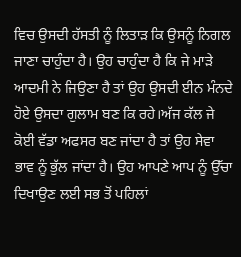ਵਿਚ ਉਸਦੀ ਹੱਸਤੀ ਨੂੰ ਲਿਤਾੜ ਕਿ ਉਸਨੂੰ ਨਿਗਲ ਜਾਣਾ ਚਾਹੁੰਦਾ ਹੈ। ਉਹ ਚਾਹੁੰਦਾ ਹੈ ਕਿ ਜੇ ਮਾੜੇ ਆਦਮੀ ਨੇ ਜਿਉਣਾ ਹੈ ਤਾਂ ਉਹ ਉਸਦੀ ਈਨ ਮੰਨਦੇ ਹੋਏ ਉਸਦਾ ਗੁਲਾਮ ਬਣ ਕਿ ਰਹੇ।ਅੱਜ ਕੱਲ ਜੇ ਕੋਈ ਵੱਡਾ ਅਫਸਰ ਬਣ ਜਾਂਦਾ ਹੈ ਤਾਂ ਉਹ ਸੇਵਾ ਭਾਵ ਨੂੰ ਭੁੱਲ ਜਾਂਦਾ ਹੈ। ਉਹ ਆਪਣੇ ਆਪ ਨੂੰ ਉੱਚਾ ਦਿਖਾਉਣ ਲਈ ਸਭ ਤੋਂ ਪਹਿਲਾਂ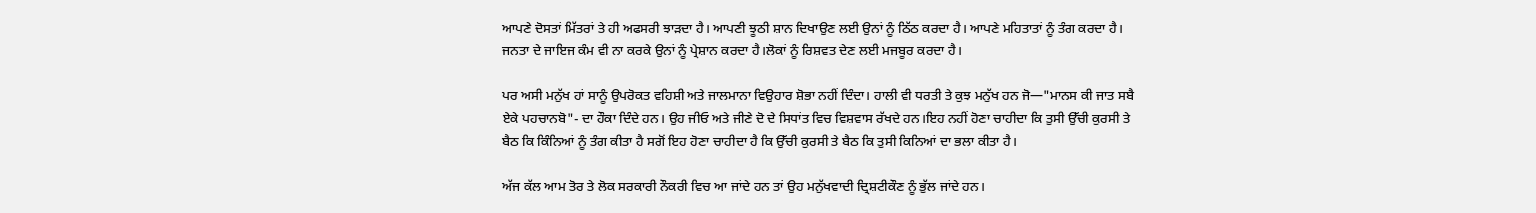ਆਪਣੇ ਦੋਸਤਾਂ ਮਿੱਤਰਾਂ ਤੇ ਹੀ ਅਫਸਰੀ ਝਾੜਦਾ ਹੈ। ਆਪਣੀ ਝੂਠੀ ਸ਼ਾਨ ਦਿਖਾਉਣ ਲਈ ਉਨਾਂ ਨੂੰ ਠਿੱਠ ਕਰਦਾ ਹੈ। ਆਪਣੇ ਮਹਿਤਾਤਾਂ ਨੂੰ ਤੰਗ ਕਰਦਾ ਹੈ। ਜਨਤਾ ਦੇ ਜਾਇਜ ਕੰਮ ਵੀ ਨਾ ਕਰਕੇ ਉਨਾਂ ਨੂੰ ਪ੍ਰੇਸ਼ਾਨ ਕਰਦਾ ਹੈ।ਲੋਕਾਂ ਨੂੰ ਰਿਸ਼ਵਤ ਦੇਣ ਲਈ ਮਜਬੂਰ ਕਰਦਾ ਹੈ।

ਪਰ ਅਸੀ ਮਨੁੱਖ ਹਾਂ ਸਾਨੂੰ ਉਪਰੋਕਤ ਵਹਿਸ਼ੀ ਅਤੇ ਜਾਲਮਾਨਾ ਵਿਉਹਾਰ ਸ਼ੋਭਾ ਨਹੀਂ ਦਿੰਦਾ। ਹਾਲੀ ਵੀ ਧਰਤੀ ਤੇ ਕੁਝ ਮਨੁੱਖ ਹਨ ਜੋ—"ਮਾਨਸ ਕੀ ਜਾਤ ਸਬੈ ਏਕੇ ਪਹਚਾਨਬੋ"- ਦਾ ਹੌਕਾ ਦਿੰਦੇ ਹਨ। ਉਹ ਜੀਓ ਅਤੇ ਜੀਣੇ ਦੋ ਦੇ ਸਿਧਾਂਤ ਵਿਚ ਵਿਸ਼ਵਾਸ ਰੱਖਦੇ ਹਨ।ਇਹ ਨਹੀਂ ਹੋਣਾ ਚਾਹੀਦਾ ਕਿ ਤੁਸੀ ਉੱਚੀ ਕੁਰਸੀ ਤੇ ਬੈਠ ਕਿ ਕਿੰਨਿਆਂ ਨੂੰ ਤੰਗ ਕੀਤਾ ਹੈ ਸਗੋਂ ਇਹ ਹੋਣਾ ਚਾਹੀਦਾ ਹੈ ਕਿ ਉੱਚੀ ਕੁਰਸੀ ਤੇ ਬੈਠ ਕਿ ਤੁਸੀ ਕਿਨਿਆਂ ਦਾ ਭਲਾ ਕੀਤਾ ਹੈ।

ਅੱਜ ਕੱਲ ਆਮ ਤੋਰ ਤੇ ਲੋਕ ਸਰਕਾਰੀ ਨੌਕਰੀ ਵਿਚ ਆ ਜਾਂਦੇ ਹਨ ਤਾਂ ਉਹ ਮਨੁੱਖਵਾਦੀ ਦ੍ਰਿਸ਼ਟੀਕੌਣ ਨੂੰ ਭੁੱਲ ਜਾਂਦੇ ਹਨ।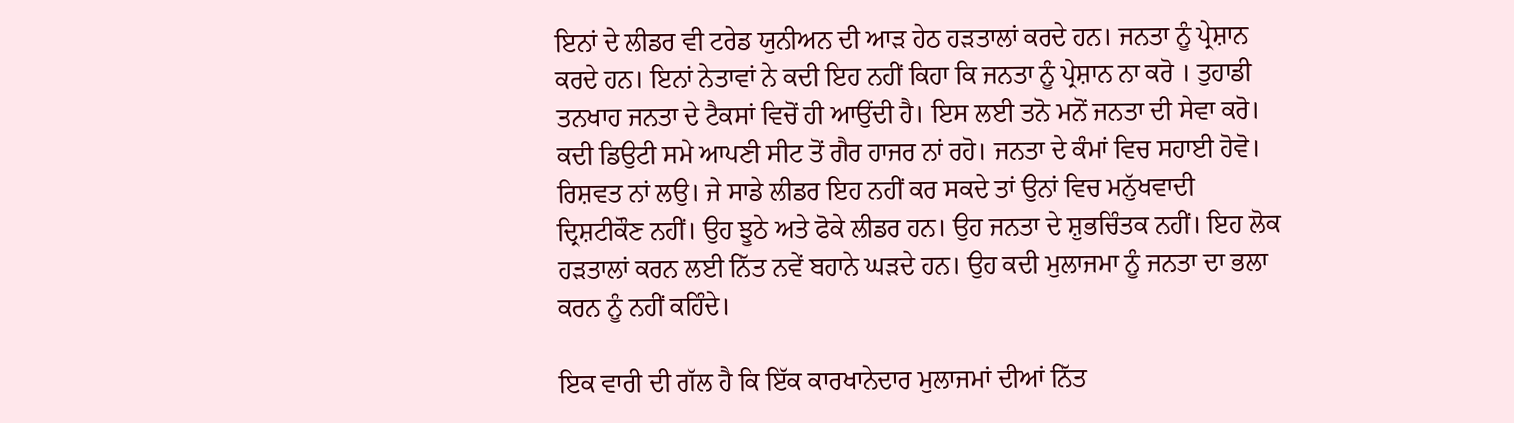ਇਨਾਂ ਦੇ ਲੀਡਰ ਵੀ ਟਰੇਡ ਯੁਨੀਅਨ ਦੀ ਆੜ ਹੇਠ ਹੜਤਾਲਾਂ ਕਰਦੇ ਹਨ। ਜਨਤਾ ਨੂੰ ਪ੍ਰੇਸ਼ਾਨ ਕਰਦੇ ਹਨ। ਇਨਾਂ ਨੇਤਾਵਾਂ ਨੇ ਕਦੀ ਇਹ ਨਹੀਂ ਕਿਹਾ ਕਿ ਜਨਤਾ ਨੂੰ ਪ੍ਰੇਸ਼ਾਨ ਨਾ ਕਰੋ । ਤੁਹਾਡੀ ਤਨਖਾਹ ਜਨਤਾ ਦੇ ਟੈਕਸਾਂ ਵਿਚੋਂ ਹੀ ਆਉਂਦੀ ਹੈ। ਇਸ ਲਈ ਤਨੋ ਮਨੋਂ ਜਨਤਾ ਦੀ ਸੇਵਾ ਕਰੋ। ਕਦੀ ਡਿਉਟੀ ਸਮੇ ਆਪਣੀ ਸੀਟ ਤੋਂ ਗੈਰ ਹਾਜਰ ਨਾਂ ਰਹੋ। ਜਨਤਾ ਦੇ ਕੰਮਾਂ ਵਿਚ ਸਹਾਈ ਹੋਵੋ। ਰਿਸ਼ਵਤ ਨਾਂ ਲਉ। ਜੇ ਸਾਡੇ ਲੀਡਰ ਇਹ ਨਹੀਂ ਕਰ ਸਕਦੇ ਤਾਂ ਉਨਾਂ ਵਿਚ ਮਨੁੱਖਵਾਦੀ ਦ੍ਰਿਸ਼ਟੀਕੌਣ ਨਹੀਂ। ਉਹ ਝੂਠੇ ਅਤੇ ਫੋਕੇ ਲੀਡਰ ਹਨ। ਉਹ ਜਨਤਾ ਦੇ ਸ਼ੁਭਚਿੰਤਕ ਨਹੀਂ। ਇਹ ਲੋਕ ਹੜਤਾਲਾਂ ਕਰਨ ਲਈ ਨਿੱਤ ਨਵੇਂ ਬਹਾਨੇ ਘੜਦੇ ਹਨ। ਉਹ ਕਦੀ ਮੁਲਾਜਮਾ ਨੂੰ ਜਨਤਾ ਦਾ ਭਲਾ ਕਰਨ ਨੂੰ ਨਹੀਂ ਕਹਿੰਦੇ।

ਇਕ ਵਾਰੀ ਦੀ ਗੱਲ ਹੈ ਕਿ ਇੱਕ ਕਾਰਖਾਨੇਦਾਰ ਮੁਲਾਜਮਾਂ ਦੀਆਂ ਨਿੱਤ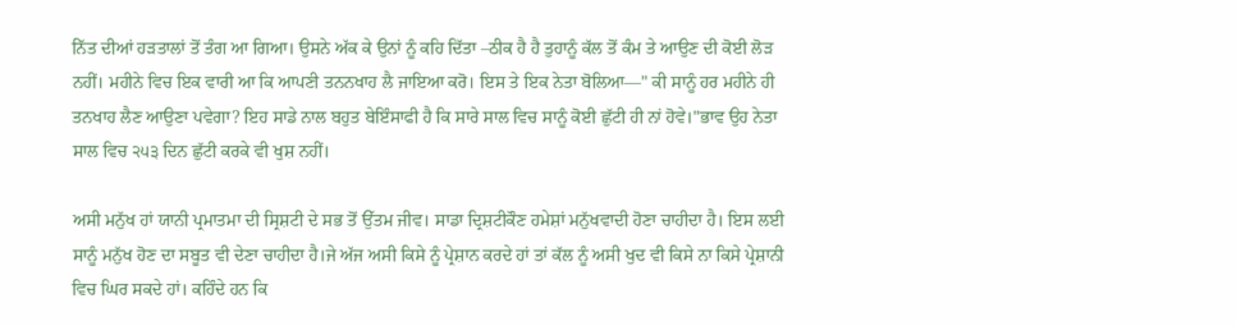ਨਿੱਤ ਦੀਆਂ ਹੜਤਾਲਾਂ ਤੋਂ ਤੰਗ ਆ ਗਿਆ। ਉਸਨੇ ਅੱਕ ਕੇ ਉਨਾਂ ਨੂੰ ਕਹਿ ਦਿੱਤਾ –ਠੀਕ ਹੈ ਹੈ ਤੁਹਾਨੂੰ ਕੱਲ ਤੋਂ ਕੰਮ ਤੇ ਆਉਣ ਦੀ ਕੋਈ ਲੋੜ ਨਹੀਂ। ਮਹੀਨੇ ਵਿਚ ਇਕ ਵਾਰੀ ਆ ਕਿ ਆਪਣੀ ਤਨਨਖਾਹ ਲੈ ਜਾਇਆ ਕਰੋ। ਇਸ ਤੇ ਇਕ ਨੇਤਾ ਬੋਲਿਆ—" ਕੀ ਸਾਨੂੰ ਹਰ ਮਹੀਨੇ ਹੀ ਤਨਖਾਹ ਲੈਣ ਆਉਣਾ ਪਵੇਗਾ? ਇਹ ਸਾਡੇ ਨਾਲ ਬਹੁਤ ਬੇਇੰਸਾਫੀ ਹੈ ਕਿ ਸਾਰੇ ਸਾਲ ਵਿਚ ਸਾਨੂੰ ਕੋਈ ਛੁੱਟੀ ਹੀ ਨਾਂ ਹੋਵੇ।"ਭਾਵ ਉਹ ਨੇਤਾ ਸਾਲ ਵਿਚ ੨੫੩ ਦਿਨ ਛੁੱਟੀ ਕਰਕੇ ਵੀ ਖੁਸ਼ ਨਹੀਂ।

ਅਸੀ ਮਨੁੱਖ ਹਾਂ ਯਾਨੀ ਪ੍ਰਮਾਤਮਾ ਦੀ ਸ੍ਰਿਸ਼ਟੀ ਦੇ ਸਭ ਤੋਂ ਉੱਤਮ ਜੀਵ। ਸਾਡਾ ਦ੍ਰਿਸ਼ਟੀਕੌਣ ਹਮੇਸ਼ਾਂ ਮਨੁੱਖਵਾਦੀ ਹੋਣਾ ਚਾਹੀਦਾ ਹੈ। ਇਸ ਲਈ ਸਾਨੂੰ ਮਨੁੱਖ ਹੋਣ ਦਾ ਸਬੂਤ ਵੀ ਦੇਣਾ ਚਾਹੀਦਾ ਹੈ।ਜੇ ਅੱਜ ਅਸੀ ਕਿਸੇ ਨੂੰ ਪ੍ਰੇਸ਼ਾਨ ਕਰਦੇ ਹਾਂ ਤਾਂ ਕੱਲ ਨੂੰ ਅਸੀ ਖੁਦ ਵੀ ਕਿਸੇ ਨਾ ਕਿਸੇ ਪ੍ਰੇਸ਼ਾਨੀ ਵਿਚ ਘਿਰ ਸਕਦੇ ਹਾਂ। ਕਹਿੰਦੇ ਹਨ ਕਿ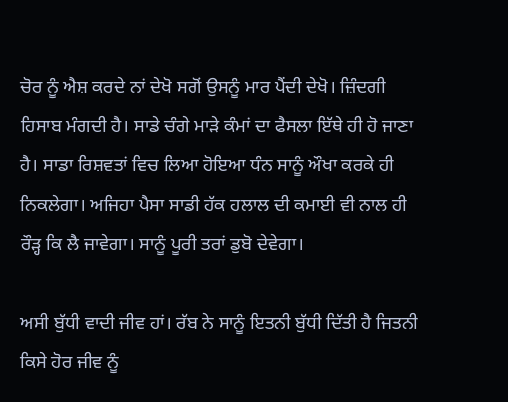ਚੋਰ ਨੂੰ ਐਸ਼ ਕਰਦੇ ਨਾਂ ਦੇਖੋ ਸਗੋਂ ਉਸਨੂੰ ਮਾਰ ਪੈਂਦੀ ਦੇਖੋ। ਜ਼ਿੰਦਗੀ ਹਿਸਾਬ ਮੰਗਦੀ ਹੈ। ਸਾਡੇ ਚੰਗੇ ਮਾੜੇ ਕੰਮਾਂ ਦਾ ਫੈਸਲਾ ਇੱਥੇ ਹੀ ਹੋ ਜਾਣਾ ਹੈ। ਸਾਡਾ ਰਿਸ਼ਵਤਾਂ ਵਿਚ ਲਿਆ ਹੋਇਆ ਧੰਨ ਸਾਨੂੰ ਔਖਾ ਕਰਕੇ ਹੀ ਨਿਕਲੇਗਾ। ਅਜਿਹਾ ਪੈਸਾ ਸਾਡੀ ਹੱਕ ਹਲਾਲ ਦੀ ਕਮਾਈ ਵੀ ਨਾਲ ਹੀ ਰੌੜ੍ਹ ਕਿ ਲੈ ਜਾਵੇਗਾ। ਸਾਨੂੰ ਪੂਰੀ ਤਰਾਂ ਡੁਬੋ ਦੇਵੇਗਾ।

ਅਸੀ ਬੁੱਧੀ ਵਾਦੀ ਜੀਵ ਹਾਂ। ਰੱਬ ਨੇ ਸਾਨੂੰ ਇਤਨੀ ਬੁੱਧੀ ਦਿੱਤੀ ਹੈ ਜਿਤਨੀ ਕਿਸੇ ਹੋਰ ਜੀਵ ਨੂੰ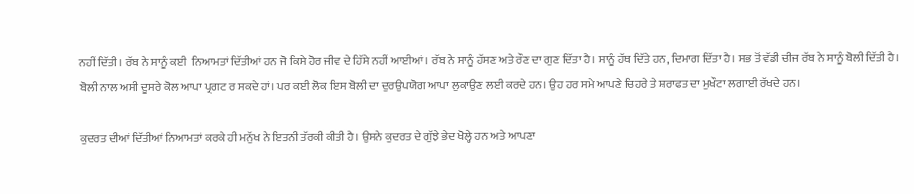ਨਹੀਂ ਦਿੱਤੀ। ਰੱਬ ਨੇ ਸਾਨੂੰ ਕਈ  ਨਿਆਮਤਾਂ ਦਿੱਤੀਆਂ ਹਨ ਜੋ ਕਿਸੇ ਹੋਰ ਜੀਵ ਦੇ ਹਿੱਸੇ ਨਹੀਂ ਆਈਆਂ। ਰੱਬ ਨੇ ਸਾਨੂੰ ਹੱਸਣ ਅਤੇ ਰੌਣ ਦਾ ਗੁਣ ਦਿੱਤਾ ਹੈ। ਸਾਨੂੰ ਹੱਥ ਦਿੱਤੇ ਹਨ, ਦਿਮਾਗ ਦਿੱਤਾ ਹੈ। ਸਭ ਤੋਂ ਵੱਡੀ ਚੀਜ ਰੱਬ ਨੇ ਸਾਨੂੰ ਬੋਲੀ ਦਿੱਤੀ ਹੈ। ਬੋਲੀ ਨਾਲ ਅਸੀ ਦੂਸਰੇ ਕੋਲ ਆਪਾ ਪ੍ਰਗਟ ਰ ਸਕਦੇ ਹਾਂ। ਪਰ ਕਈ ਲੋਕ ਇਸ ਬੋਲੀ ਦਾ ਦੁਰਉਪਯੋਗ ਆਪਾ ਲੁਕਾਉਣ ਲਈ ਕਰਦੇ ਹਨ। ਉਹ ਹਰ ਸਮੇ ਆਪਣੇ ਚਿਹਰੇ ਤੇ ਸ਼ਰਾਫਤ ਦਾ ਮੁਖੌਟਾ ਲਗਾਈ ਰੱਖਦੇ ਹਨ।

ਕੁਦਰਤ ਦੀਆਂ ਦਿੱਤੀਆਂ ਨਿਆਮਤਾਂ ਕਰਕੇ ਹੀ ਮਨੁੱਖ ਨੇ ਇਤਨੀ ਤੱਰਕੀ ਕੀਤੀ ਹੈ। ਉਸਨੇ ਕੁਦਰਤ ਦੇ ਗੁੱਝੇ ਭੇਦ ਖੋਲ੍ਹੇ ਹਨ ਅਤੇ ਆਪਣਾ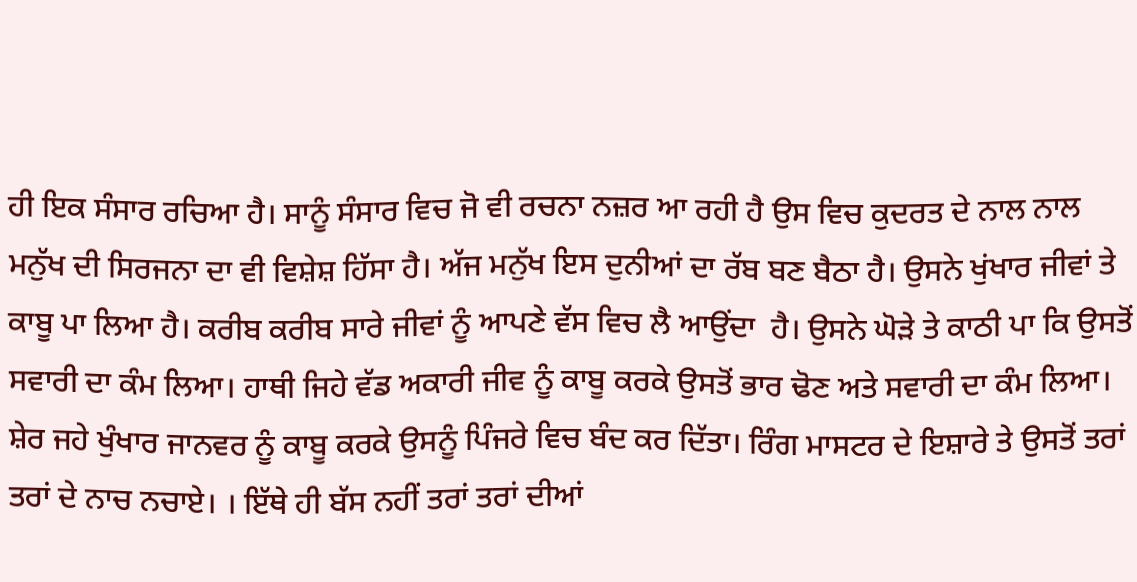ਹੀ ਇਕ ਸੰਸਾਰ ਰਚਿਆ ਹੈ। ਸਾਨੂੰ ਸੰਸਾਰ ਵਿਚ ਜੋ ਵੀ ਰਚਨਾ ਨਜ਼ਰ ਆ ਰਹੀ ਹੈ ਉਸ ਵਿਚ ਕੁਦਰਤ ਦੇ ਨਾਲ ਨਾਲ ਮਨੁੱਖ ਦੀ ਸਿਰਜਨਾ ਦਾ ਵੀ ਵਿਸ਼ੇਸ਼ ਹਿੱਸਾ ਹੈ। ਅੱਜ ਮਨੁੱਖ ਇਸ ਦੁਨੀਆਂ ਦਾ ਰੱਬ ਬਣ ਬੈਠਾ ਹੈ। ਉਸਨੇ ਖੁਂਖਾਰ ਜੀਵਾਂ ਤੇ ਕਾਬੂ ਪਾ ਲਿਆ ਹੈ। ਕਰੀਬ ਕਰੀਬ ਸਾਰੇ ਜੀਵਾਂ ਨੂੰ ਆਪਣੇ ਵੱਸ ਵਿਚ ਲੈ ਆਉਂਦਾ  ਹੈ। ਉਸਨੇ ਘੋੜੇ ਤੇ ਕਾਠੀ ਪਾ ਕਿ ਉਸਤੋਂ ਸਵਾਰੀ ਦਾ ਕੰਮ ਲਿਆ। ਹਾਥੀ ਜਿਹੇ ਵੱਡ ਅਕਾਰੀ ਜੀਵ ਨੂੰ ਕਾਬੂ ਕਰਕੇ ਉਸਤੋਂ ਭਾਰ ਢੋਣ ਅਤੇ ਸਵਾਰੀ ਦਾ ਕੰਮ ਲਿਆ। ਸ਼ੇਰ ਜਹੇ ਖੁੰਖਾਰ ਜਾਨਵਰ ਨੂੰ ਕਾਬੂ ਕਰਕੇ ਉਸਨੂੰ ਪਿੰਜਰੇ ਵਿਚ ਬੰਦ ਕਰ ਦਿੱਤਾ। ਰਿੰਗ ਮਾਸਟਰ ਦੇ ਇਸ਼ਾਰੇ ਤੇ ਉਸਤੋਂ ਤਰਾਂ ਤਰਾਂ ਦੇ ਨਾਚ ਨਚਾਏ। । ਇੱਥੇ ਹੀ ਬੱਸ ਨਹੀਂ ਤਰਾਂ ਤਰਾਂ ਦੀਆਂ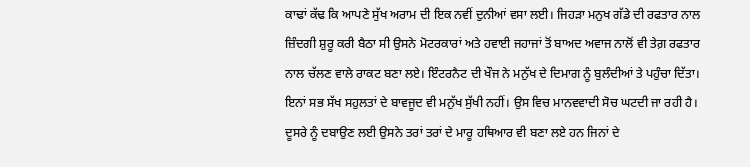ਕਾਢਾਂ ਕੱਢ ਕਿ ਆਪਣੇ ਸੁੱਖ ਅਰਾਮ ਦੀ ਇਕ ਨਵੀਂ ਦੁਨੀਆਂ ਵਸਾ ਲਈ। ਜਿਹੜਾ ਮਨੁਖ ਗੱਡੇ ਦੀ ਰਫਤਾਰ ਨਾਲ ਜ਼ਿੰਦਗੀ ਸ਼ੁਰੂ ਕਰੀ ਬੈਠਾ ਸੀ ਉਸਨੇ ਮੋਟਰਕਾਰਾਂ ਅਤੇ ਹਵਾਈ ਜਹਾਜਾਂ ਤੋਂ ਬਾਅਦ ਅਵਾਜ ਨਾਲੋਂ ਵੀ ਤੇਗ਼ ਰਫਤਾਰ ਨਾਲ ਚੱਲਣ ਵਾਲੇ ਰਾਕਟ ਬਣਾ ਲਏ। ਇੰਟਰਨੈਟ ਦੀ ਖੌਜ ਨੇ ਮਨੁੱਖ ਦੇ ਦਿਮਾਗ ਨੂੰ ਬੁਲੰਦੀਆਂ ਤੇ ਪਹੁੰਚਾ ਦਿੱਤਾ। ਇਨਾਂ ਸਭ ਸੱਖ ਸਹੁਲਤਾਂ ਦੇ ਬਾਵਜੂਦ ਵੀ ਮਨੁੱਖ ਸੁੱਖੀ ਨਹੀਂ। ਉਸ ਵਿਚ ਮਾਨਵਵਾਦੀ ਸੋਚ ਘਟਦੀ ਜਾ ਰਹੀ ਹੈ। ਦੂਸਰੇ ਨੂੰ ਦਬਾਉਣ ਲਈ ਉਸਨੇ ਤਰਾਂ ਤਰਾਂ ਦੇ ਮਾਰੂ ਹਥਿਆਰ ਵੀ ਬਣਾ ਲਏ ਹਨ ਜਿਨਾਂ ਦੇ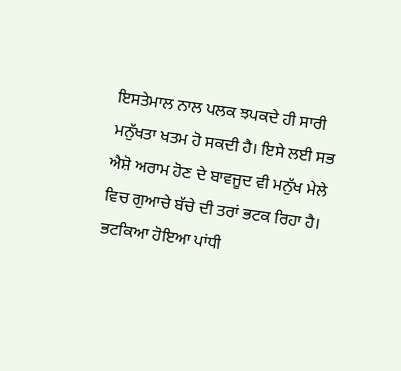ਇਸਤੇਮਾਲ ਨਾਲ ਪਲਕ ਝਪਕਦੇ ਹੀ ਸਾਰੀ ਮਨੁੱਖਤਾ ਖਤਮ ਹੋ ਸਕਦੀ ਹੈ। ਇਸੇ ਲਈ ਸਭ ਐਸ਼ੋ ਅਰਾਮ ਹੋਣ ਦੇ ਬਾਵਜੂਦ ਵੀ ਮਨੁੱਖ ਮੇਲੇ ਵਿਚ ਗੁਆਚੇ ਬੱਚੇ ਦੀ ਤਰਾਂ ਭਟਕ ਰਿਹਾ ਹੈ। ਭਟਕਿਆ ਹੋਇਆ ਪਾਂਧੀ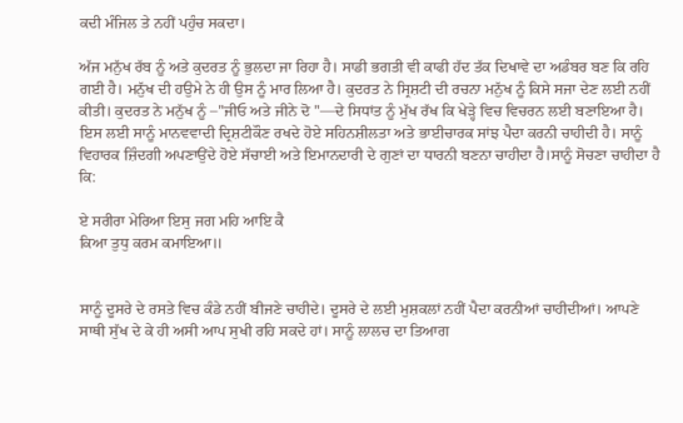ਕਦੀ ਮੰਜਿਲ ਤੇ ਨਹੀਂ ਪਹੁੰਚ ਸਕਦਾ।

ਅੱਜ ਮਨੁੱਖ ਰੱਬ ਨੂੰ ਅਤੇ ਕੁਦਰਤ ਨੂੰ ਭੁਲਦਾ ਜਾ ਰਿਹਾ ਹੈ। ਸਾਡੀ ਭਗਤੀ ਵੀ ਕਾਫੀ ਹੱਦ ਤੱਕ ਦਿਖਾਵੇ ਦਾ ਅਡੰਬਰ ਬਣ ਕਿ ਰਹਿ ਗਈ ਹੈ। ਮਨੁੱਖ ਦੀ ਹਉਮੇ ਨੇ ਹੀ ਉਸ ਨੂੰ ਮਾਰ ਲਿਆ ਹੈ। ਕੁਦਰਤ ਨੇ ਸ੍ਰਿਸ਼ਟੀ ਦੀ ਰਚਨਾ ਮਨੁੱਖ ਨੂੰ ਕਿਸੇ ਸਜਾ ਦੇਣ ਲਈ ਨਹੀਂ ਕੀਤੀ। ਕੁਦਰਤ ਨੇ ਮਨੁੱਖ ਨੂੰ –"ਜੀਓ ਅਤੇ ਜੀਨੇ ਦੋ "—ਦੇ ਸਿਧਾਂਤ ਨੂੰ ਮੁੱਖ ਰੱਖ ਕਿ ਖੇੜ੍ਹੇ ਵਿਚ ਵਿਚਰਨ ਲਈ ਬਣਾਇਆ ਹੈ। ਇਸ ਲਈ ਸਾਨੂੰ ਮਾਨਵਵਾਦੀ ਦ੍ਰਿਸ਼ਟੀਕੌਣ ਰਖਦੇ ਹੋਏ ਸਹਿਨਸ਼ੀਲਤਾ ਅਤੇ ਭਾਈਚਾਰਕ ਸਾਂਝ ਪੈਦਾ ਕਰਨੀ ਚਾਹੀਦੀ ਹੈ। ਸਾਨੂੰ ਵਿਹਾਰਕ ਜ਼ਿੰਦਗੀ ਅਪਣਾਉਂਦੇ ਹੋਏ ਸੱਚਾਈ ਅਤੇ ਇਮਾਨਦਾਰੀ ਦੇ ਗੁਣਾਂ ਦਾ ਧਾਰਨੀ ਬਣਨਾ ਚਾਹੀਦਾ ਹੈ।ਸਾਨੂੰ ਸੋਚਣਾ ਚਾਹੀਦਾ ਹੈ ਕਿ:

ਏ ਸਰੀਰਾ ਮੇਰਿਆ ਇਸੁ ਜਗ ਮਹਿ ਆਇ ਕੈ
ਕਿਆ ਤੁਧੁ ਕਰਮ ਕਮਾਇਆ॥


ਸਾਨੂੰ ਦੂਸਰੇ ਦੇ ਰਸਤੇ ਵਿਚ ਕੰਡੇ ਨਹੀਂ ਬੀਜਣੇ ਚਾਹੀਦੇ। ਦੂਸਰੇ ਦੇ ਲਈ ਮੁਸ਼ਕਲਾਂ ਨਹੀਂ ਪੈਦਾ ਕਰਨੀਆਂ ਚਾਹੀਦੀਆਂ। ਆਪਣੇ ਸਾਥੀ ਸੁੱਖ ਦੇ ਕੇ ਹੀ ਅਸੀ ਆਪ ਸੁਖੀ ਰਹਿ ਸਕਦੇ ਹਾਂ। ਸਾਨੂੰ ਲਾਲਚ ਦਾ ਤਿਆਗ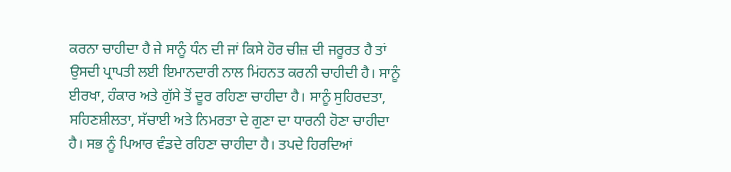ਕਰਨਾ ਚਾਹੀਦਾ ਹੈ ਜੇ ਸਾਨੂੰ ਧੰਨ ਦੀ ਜਾਂ ਕਿਸੇ ਹੋਰ ਚੀਜ਼ ਦੀ ਜਰੂਰਤ ਹੈ ਤਾਂ ਉਸਦੀ ਪ੍ਰਾਪਤੀ ਲਈ ਇਮਾਨਦਾਰੀ ਨਾਲ ਮਿਂਹਨਤ ਕਰਨੀ ਚਾਹੀਦੀ ਹੈ। ਸਾਨੂੰ ਈਰਖਾ, ਹੰਕਾਰ ਅਤੇ ਗੁੱਸੇ ਤੋਂ ਦੂਰ ਰਹਿਣਾ ਚਾਹੀਦਾ ਹੈ। ਸਾਨੂੰ ਸੁਹਿਰਦਤਾ, ਸਹਿਣਸ਼ੀਲਤਾ, ਸੱਚਾਈ ਅਤੇ ਨਿਮਰਤਾ ਦੇ ਗੁਣਾ ਦਾ ਧਾਰਨੀ ਹੋਣਾ ਚਾਹੀਦਾ ਹੈ। ਸਭ ਨੂੰ ਪਿਆਰ ਵੰਡਦੇ ਰਹਿਣਾ ਚਾਹੀਦਾ ਹੈ। ਤਪਦੇ ਹਿਰਦਿਆਂ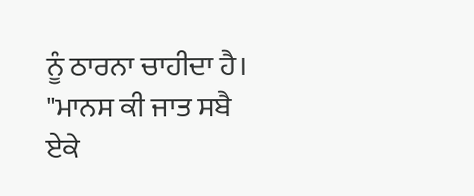ਨੂੰ ਠਾਰਨਾ ਚਾਹੀਦਾ ਹੈ। "ਮਾਨਸ ਕੀ ਜਾਤ ਸਬੈ ਏਕੇ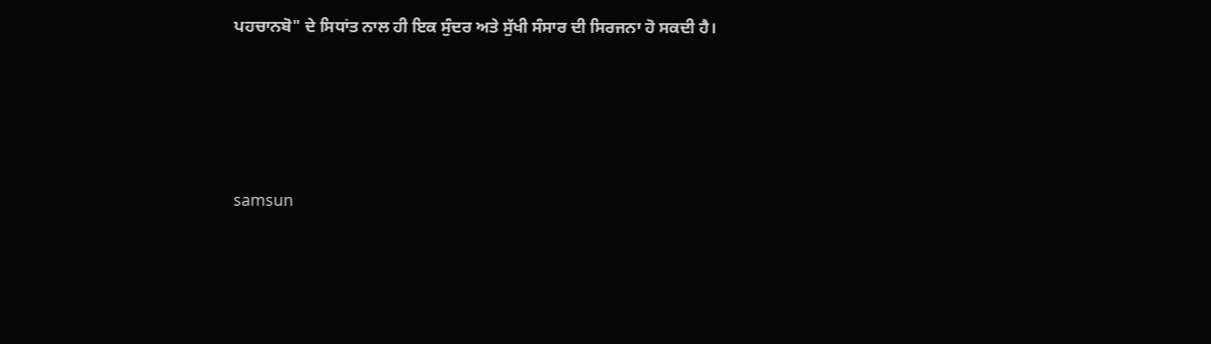ਪਹਚਾਨਬੋ" ਦੇ ਸਿਧਾਂਤ ਨਾਲ ਹੀ ਇਕ ਸੁੰਦਰ ਅਤੇ ਸੁੱਖੀ ਸੰਸਾਰ ਦੀ ਸਿਰਜਨਾ ਹੋ ਸਕਦੀ ਹੈ।





samsun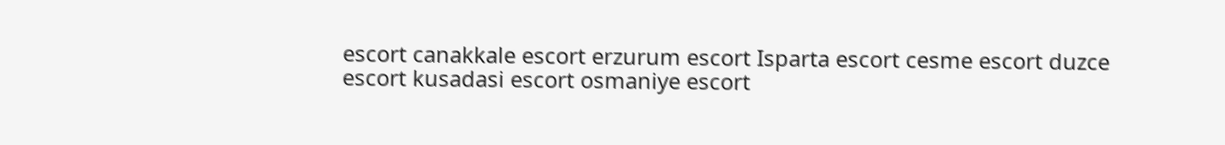escort canakkale escort erzurum escort Isparta escort cesme escort duzce escort kusadasi escort osmaniye escort